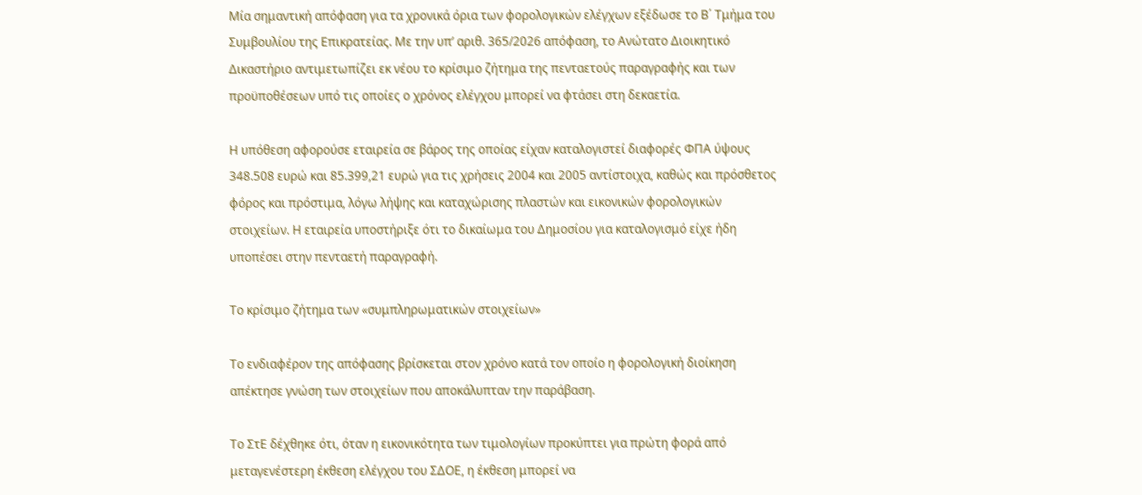Μία σημαντική απόφαση για τα χρονικά όρια των φορολογικών ελέγχων εξέδωσε το Β΄ Τμήμα του Συμβουλίου της Επικρατείας. Με την υπ’ αριθ. 365/2026 απόφαση, το Ανώτατο Διοικητικό Δικαστήριο αντιμετωπίζει εκ νέου το κρίσιμο ζήτημα της πενταετούς παραγραφής και των προϋποθέσεων υπό τις οποίες ο χρόνος ελέγχου μπορεί να φτάσει στη δεκαετία.

Η υπόθεση αφορούσε εταιρεία σε βάρος της οποίας είχαν καταλογιστεί διαφορές ΦΠΑ ύψους 348.508 ευρώ και 85.399,21 ευρώ για τις χρήσεις 2004 και 2005 αντίστοιχα, καθώς και πρόσθετος φόρος και πρόστιμα, λόγω λήψης και καταχώρισης πλαστών και εικονικών φορολογικών στοιχείων. Η εταιρεία υποστήριξε ότι το δικαίωμα του Δημοσίου για καταλογισμό είχε ήδη υποπέσει στην πενταετή παραγραφή.

Το κρίσιμο ζήτημα των «συμπληρωματικών στοιχείων»

Το ενδιαφέρον της απόφασης βρίσκεται στον χρόνο κατά τον οποίο η φορολογική διοίκηση απέκτησε γνώση των στοιχείων που αποκάλυπταν την παράβαση.

Το ΣτΕ δέχθηκε ότι, όταν η εικονικότητα των τιμολογίων προκύπτει για πρώτη φορά από μεταγενέστερη έκθεση ελέγχου του ΣΔΟΕ, η έκθεση μπορεί να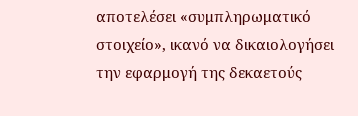αποτελέσει «συμπληρωματικό στοιχείο», ικανό να δικαιολογήσει την εφαρμογή της δεκαετούς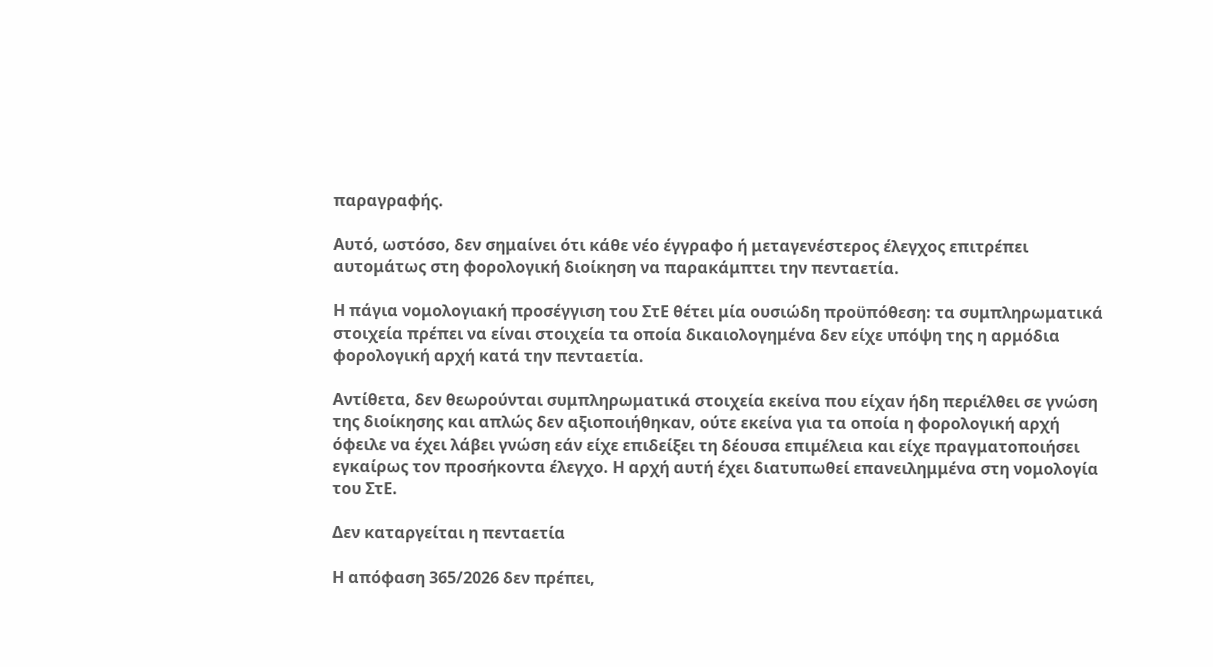παραγραφής.

Αυτό, ωστόσο, δεν σημαίνει ότι κάθε νέο έγγραφο ή μεταγενέστερος έλεγχος επιτρέπει αυτομάτως στη φορολογική διοίκηση να παρακάμπτει την πενταετία.

Η πάγια νομολογιακή προσέγγιση του ΣτΕ θέτει μία ουσιώδη προϋπόθεση: τα συμπληρωματικά στοιχεία πρέπει να είναι στοιχεία τα οποία δικαιολογημένα δεν είχε υπόψη της η αρμόδια φορολογική αρχή κατά την πενταετία.

Αντίθετα, δεν θεωρούνται συμπληρωματικά στοιχεία εκείνα που είχαν ήδη περιέλθει σε γνώση της διοίκησης και απλώς δεν αξιοποιήθηκαν, ούτε εκείνα για τα οποία η φορολογική αρχή όφειλε να έχει λάβει γνώση εάν είχε επιδείξει τη δέουσα επιμέλεια και είχε πραγματοποιήσει εγκαίρως τον προσήκοντα έλεγχο. Η αρχή αυτή έχει διατυπωθεί επανειλημμένα στη νομολογία του ΣτΕ.

Δεν καταργείται η πενταετία

Η απόφαση 365/2026 δεν πρέπει,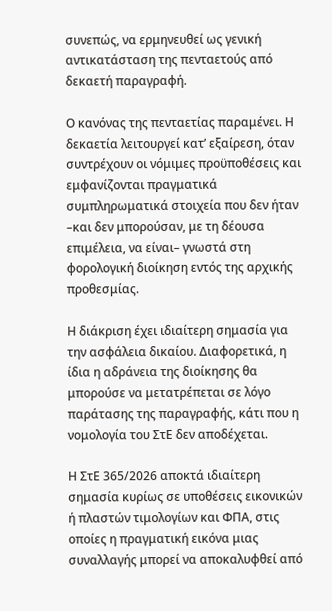συνεπώς, να ερμηνευθεί ως γενική αντικατάσταση της πενταετούς από δεκαετή παραγραφή.

Ο κανόνας της πενταετίας παραμένει. Η δεκαετία λειτουργεί κατ’ εξαίρεση, όταν συντρέχουν οι νόμιμες προϋποθέσεις και εμφανίζονται πραγματικά συμπληρωματικά στοιχεία που δεν ήταν –και δεν μπορούσαν, με τη δέουσα επιμέλεια, να είναι– γνωστά στη φορολογική διοίκηση εντός της αρχικής προθεσμίας.

Η διάκριση έχει ιδιαίτερη σημασία για την ασφάλεια δικαίου. Διαφορετικά, η ίδια η αδράνεια της διοίκησης θα μπορούσε να μετατρέπεται σε λόγο παράτασης της παραγραφής, κάτι που η νομολογία του ΣτΕ δεν αποδέχεται.

Η ΣτΕ 365/2026 αποκτά ιδιαίτερη σημασία κυρίως σε υποθέσεις εικονικών ή πλαστών τιμολογίων και ΦΠΑ, στις οποίες η πραγματική εικόνα μιας συναλλαγής μπορεί να αποκαλυφθεί από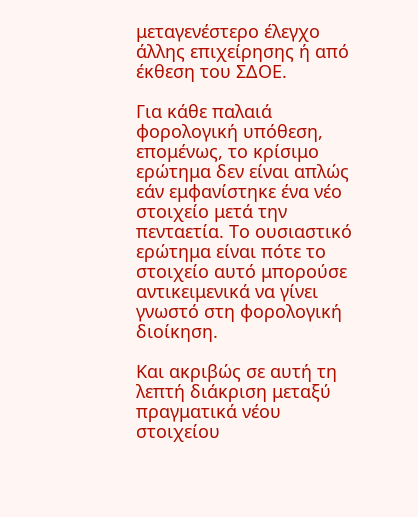μεταγενέστερο έλεγχο άλλης επιχείρησης ή από έκθεση του ΣΔΟΕ.

Για κάθε παλαιά φορολογική υπόθεση, επομένως, το κρίσιμο ερώτημα δεν είναι απλώς εάν εμφανίστηκε ένα νέο στοιχείο μετά την πενταετία. Το ουσιαστικό ερώτημα είναι πότε το στοιχείο αυτό μπορούσε αντικειμενικά να γίνει γνωστό στη φορολογική διοίκηση.

Και ακριβώς σε αυτή τη λεπτή διάκριση μεταξύ πραγματικά νέου στοιχείου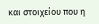και στοιχείου που η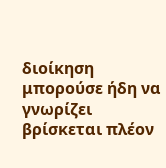διοίκηση μπορούσε ήδη να γνωρίζει βρίσκεται πλέον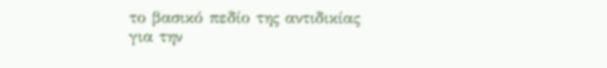το βασικό πεδίο της αντιδικίας για την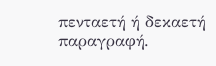πενταετή ή δεκαετή παραγραφή.